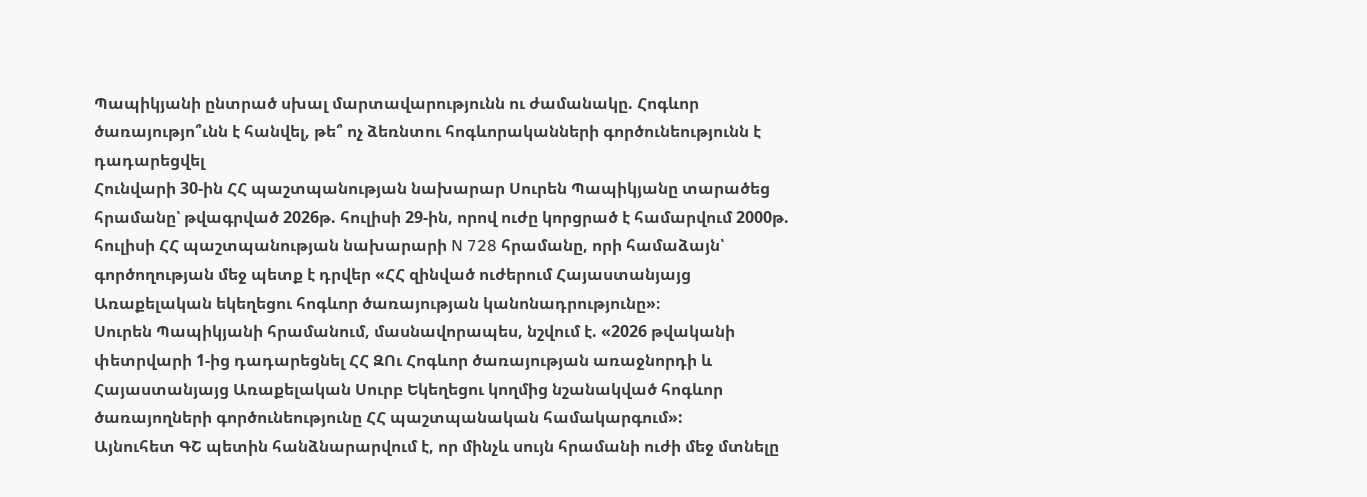Պապիկյանի ընտրած սխալ մարտավարությունն ու ժամանակը. Հոգևոր ծառայությո՞ւնն է հանվել, թե՞ ոչ ձեռնտու հոգևորականների գործունեությունն է դադարեցվել
Հունվարի 30-ին ՀՀ պաշտպանության նախարար Սուրեն Պապիկյանը տարածեց հրամանը՝ թվագրված 2026թ. հուլիսի 29-ին, որով ուժը կորցրած է համարվում 2000թ. հուլիսի ՀՀ պաշտպանության նախարարի N 728 հրամանը, որի համաձայն՝ գործողության մեջ պետք է դրվեր «ՀՀ զինված ուժերում Հայաստանյայց Առաքելական եկեղեցու հոգևոր ծառայության կանոնադրությունը»։
Սուրեն Պապիկյանի հրամանում, մասնավորապես, նշվում է. «2026 թվականի փետրվարի 1-ից դադարեցնել ՀՀ ԶՈւ Հոգևոր ծառայության առաջնորդի և Հայաստանյայց Առաքելական Սուրբ Եկեղեցու կողմից նշանակված հոգևոր ծառայողների գործունեությունը ՀՀ պաշտպանական համակարգում»:
Այնուհետ ԳՇ պետին հանձնարարվում է, որ մինչև սույն հրամանի ուժի մեջ մտնելը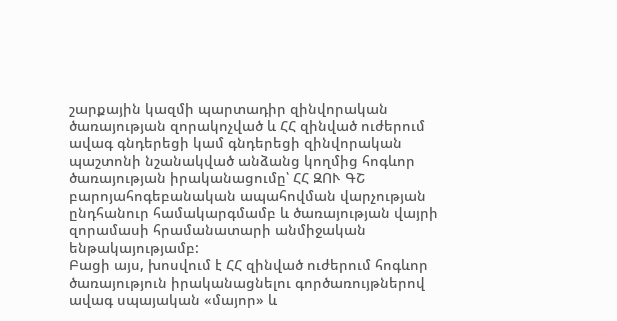շարքային կազմի պարտադիր զինվորական ծառայության զորակոչված և ՀՀ զինված ուժերում ավագ գնդերեցի կամ գնդերեցի զինվորական պաշտոնի նշանակված անձանց կողմից հոգևոր ծառայության իրականացումը՝ ՀՀ ԶՈՒ ԳՇ բարոյահոգեբանական ապահովման վարչության ընդհանուր համակարգմամբ և ծառայության վայրի զորամասի հրամանատարի անմիջական ենթակայությամբ:
Բացի այս, խոսվում է ՀՀ զինված ուժերում հոգևոր ծառայություն իրականացնելու գործառույթներով ավագ սպայական «մայոր» և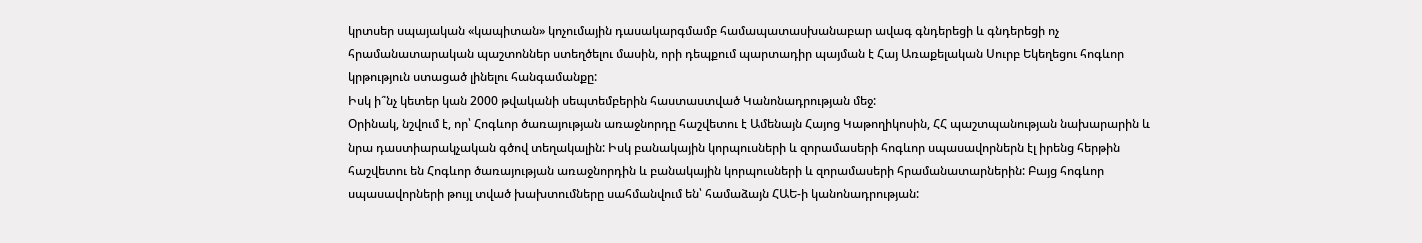կրտսեր սպայական «կապիտան» կոչումային դասակարգմամբ համապատասխանաբար ավագ գնդերեցի և գնդերեցի ոչ հրամանատարական պաշտոններ ստեղծելու մասին, որի դեպքում պարտադիր պայման է Հայ Առաքելական Սուրբ Եկեղեցու հոգևոր կրթություն ստացած լինելու հանգամանքը:
Իսկ ի՞նչ կետեր կան 2000 թվականի սեպտեմբերին հաստաստված Կանոնադրության մեջ:
Օրինակ, նշվում է, որ՝ Հոգևոր ծառայության առաջնորդը հաշվետու է Ամենայն Հայոց Կաթողիկոսին, ՀՀ պաշտպանության նախարարին և նրա դաստիարակչական գծով տեղակալին: Իսկ բանակային կորպուսների և զորամասերի հոգևոր սպասավորներն էլ իրենց հերթին հաշվետու են Հոգևոր ծառայության առաջնորդին և բանակային կորպուսների և զորամասերի հրամանատարներին: Բայց հոգևոր սպասավորների թույլ տված խախտումները սահմանվում են՝ համաձայն ՀԱԵ-ի կանոնադրության: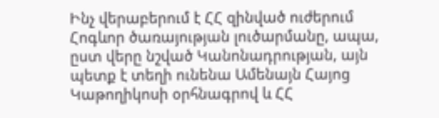Ինչ վերաբերում է ՀՀ զինված ուժերում Հոգևոր ծառայության լուծարմանը, ապա, ըստ վերը նշված Կանոնադրության, այն պետք է տեղի ունենա Ամենայն Հայոց Կաթողիկոսի օրհնագրով և ՀՀ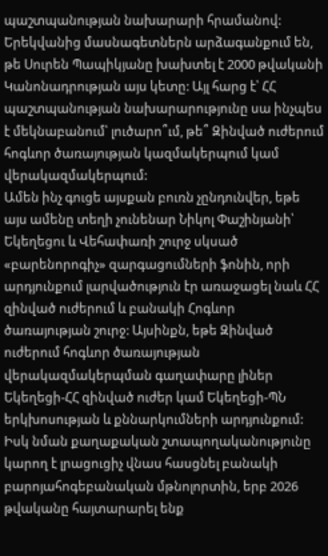պաշտպանության նախարարի հրամանով:
Երեկվանից մասնագետներն արձագանքում են, թե Սուրեն Պապիկյանը խախտել է 2000 թվականի Կանոնադրության այս կետը: Այլ հարց է՝ ՀՀ պաշտպանության նախարարությունը սա ինչպես է մեկնաբանում՝ լուծարո՞ւմ, թե՞ Զինված ուժերում հոգևոր ծառայության կազմակերպում կամ վերակազմակերպում:
Ամեն ինչ գուցե այսքան բուռն չընդունվեր, եթե այս ամենը տեղի չունենար Նիկոլ Փաշինյանի՝ Եկեղեցու և Վեհափառի շուրջ սկսած «բարենորոգիչ» զարգացումների ֆոնին, որի արդյունքում լարվածություն էր առաջացել նաև ՀՀ զինված ուժերում և բանակի Հոգևոր ծառայության շուրջ: Այսինքն, եթե Զինված ուժերում հոգևոր ծառայության վերակազմակերպման գաղափարը լիներ Եկեղեցի-ՀՀ զինված ուժեր կամ Եկեղեցի-ՊՆ երկխոսության և քննարկումների արդյունքում:
Իսկ նման քաղաքական շտապողականությունը կարող է լրացուցիչ վնաս հասցնել բանակի բարոյահոգեբանական մթնոլորտին, երբ 2026 թվականը հայտարարել ենք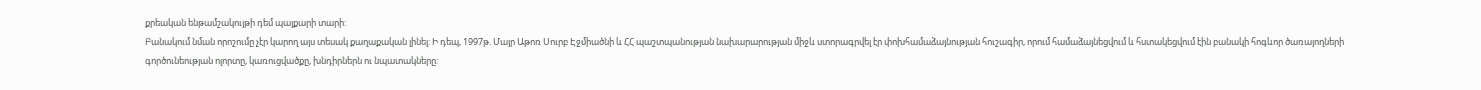քրեական ենթամշակույթի դեմ պայքարի տարի:
Բանակում նման որոշումը չէր կարող այս տեսակ քաղաքական լինել: Ի դեպ, 1997թ. Մայր Աթոռ Սուրբ Էջմիածնի և ՀՀ պաշտպանության նախարարության միջև ստորագրվել էր փոխհամաձայնության հուշագիր, որում համաձայնեցվում և հստակեցվում էին բանակի հոգևոր ծառայողների գործունեության ոլորտը, կառուցվածքը, խնդիրներն ու նպատակները: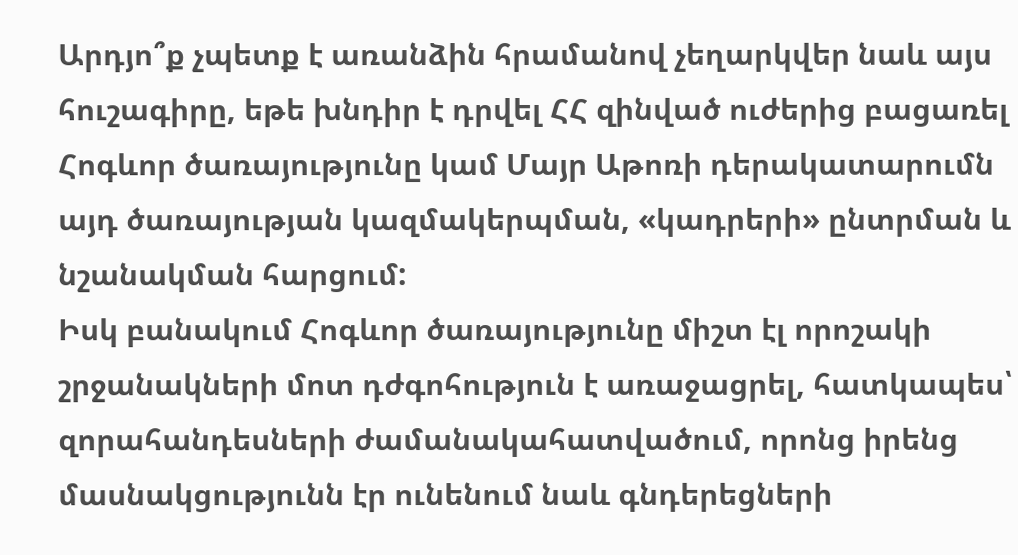Արդյո՞ք չպետք է առանձին հրամանով չեղարկվեր նաև այս հուշագիրը, եթե խնդիր է դրվել ՀՀ զինված ուժերից բացառել Հոգևոր ծառայությունը կամ Մայր Աթոռի դերակատարումն այդ ծառայության կազմակերպման, «կադրերի» ընտրման և նշանակման հարցում:
Իսկ բանակում Հոգևոր ծառայությունը միշտ էլ որոշակի շրջանակների մոտ դժգոհություն է առաջացրել, հատկապես՝ զորահանդեսների ժամանակահատվածում, որոնց իրենց մասնակցությունն էր ունենում նաև գնդերեցների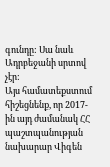գունդը: Սա նաև Ադրբեջանի սրտով չէր:
Այս համատեքստում հիշեցնենք, որ 2017-ին այդ ժամանակ ՀՀ պաշտպանության նախարար Վիգեն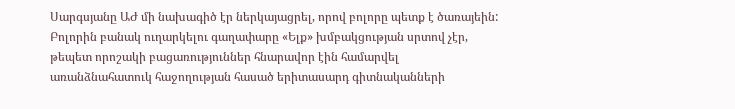Սարգսյանը ԱԺ մի նախագիծ էր ներկայացրել, որով բոլորը պետք է ծառայեին: Բոլորին բանակ ուղարկելու գաղափարը «Ելք» խմբակցության սրտով չէր, թեպետ որոշակի բացառություններ հնարավոր էին համարվել առանձնահատուկ հաջողության հասած երիտասարդ գիտնականների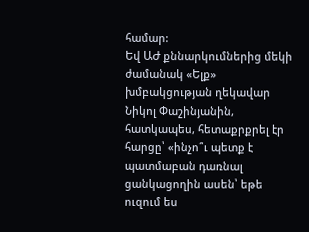համար:
Եվ ԱԺ քննարկումներից մեկի ժամանակ «Ելք» խմբակցության ղեկավար Նիկոլ Փաշինյանին, հատկապես, հետաքրքրել էր հարցը՝ «ինչո՞ւ պետք է պատմաբան դառնալ ցանկացողին ասեն՝ եթե ուզում ես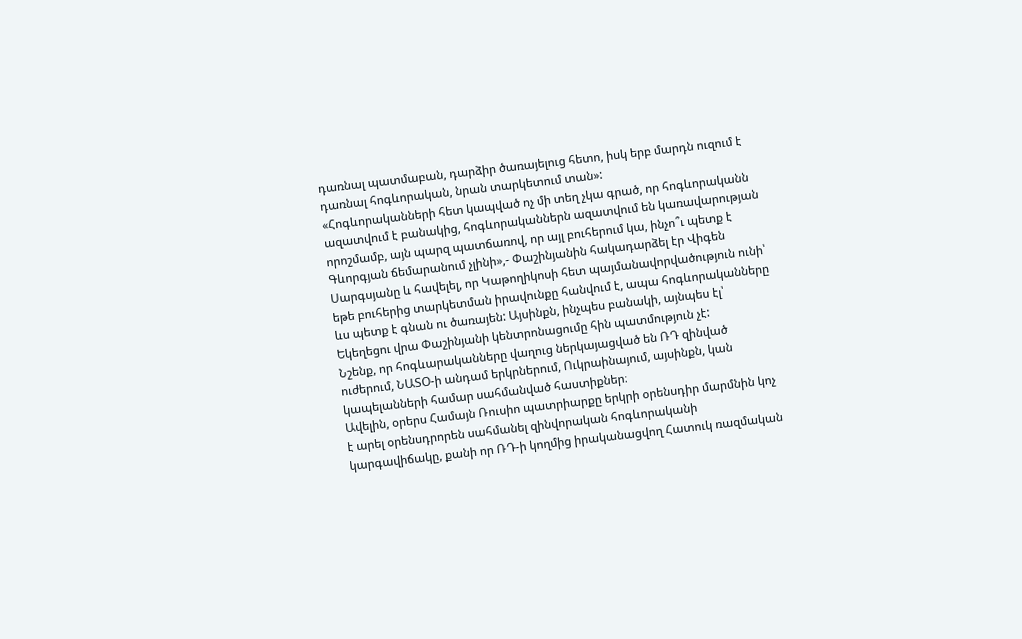դառնալ պատմաբան, դարձիր ծառայելուց հետո, իսկ երբ մարդն ուզում է դառնալ հոգևորական, նրան տարկետում տան»:
«Հոգևորականների հետ կապված ոչ մի տեղ չկա գրած, որ հոգևորականն ազատվում է բանակից, հոգևորականներն ազատվում են կառավարության որոշմամբ, այն պարզ պատճառով, որ այլ բուհերում կա, ինչո՞ւ պետք է Գևորգյան ճեմարանում չլինի»,- Փաշինյանին հակադարձել էր Վիգեն Սարգսյանը և հավելել, որ Կաթողիկոսի հետ պայմանավորվածություն ունի՝ եթե բուհերից տարկետման իրավունքը հանվում է, ապա հոգևորականները ևս պետք է գնան ու ծառայեն: Այսինքն, ինչպես բանակի, այնպես էլ՝ Եկեղեցու վրա Փաշինյանի կենտրոնացումը հին պատմություն չէ:
Նշենք, որ հոգևարականները վաղուց ներկայացված են ՌԴ զինված ուժերում, ՆԱՏՕ-ի անդամ երկրներում, Ուկրաինայում, այսինքն, կան կապելանների համար սահմանված հաստիքներ։
Ավելին, օրերս Համայն Ռուսիո պատրիարքը երկրի օրենսդիր մարմնին կոչ է արել օրենսդրորեն սահմանել զինվորական հոգևորականի կարգավիճակը, քանի որ ՌԴ-ի կողմից իրականացվող Հատուկ ռազմական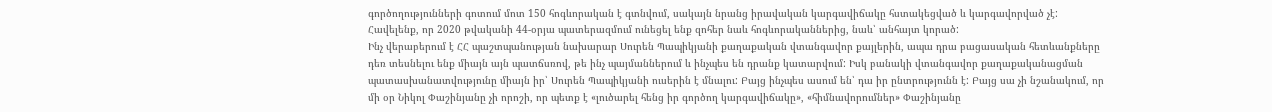գործողությունների գոտում մոտ 150 հոգևորական է գտնվում, սակայն նրանց իրավական կարգավիճակը հստակեցված և կարգավորված չէ:
Հավելենք, որ 2020 թվականի 44-օրյա պատերազմում ունեցել ենք զոհեր նաև հոգևորականներից, նաև՝ անհայտ կորած:
Ինչ վերաբերում է ՀՀ պաշտպանության նախարար Սուրեն Պապիկյանի քաղաքական վտանգավոր քայլերին, ապա դրա բացասական հետևանքները դեռ տեսնելու ենք միայն այն պատճսռով, թե ինչ պայմաններում և ինչպես են դրանք կատարվում: Իսկ բանակի վտանգավոր քաղաքականացման պատասխանատվությունը միայն իր՝ Սուրեն Պապիկյանի ուսերին է մնալու: Բայց ինչպես ասում են՝ դա իր ընտրությունն է: Բայց սա չի նշանակում, որ մի օր Նիկոլ Փաշինյանը չի որոշի, որ պետք է «լուծարել հենց իր գործող կարգավիճակը», «հիմնավորումներ» Փաշինյանը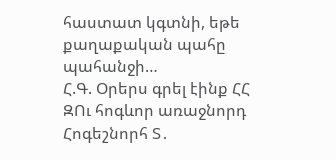հաստատ կգտնի, եթե քաղաքական պահը պահանջի…
Հ.Գ. Օրերս գրել էինք ՀՀ ԶՈւ հոգևոր առաջնորդ Հոգեշնորհ Տ․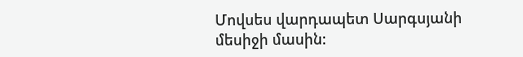Մովսես վարդապետ Սարգսյանի մեսիջի մասին: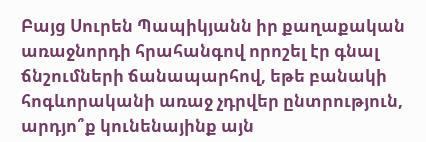Բայց Սուրեն Պապիկյանն իր քաղաքական առաջնորդի հրահանգով որոշել էր գնալ ճնշումների ճանապարհով, եթե բանակի հոգևորականի առաջ չդրվեր ընտրություն, արդյո՞ք կունենայինք այն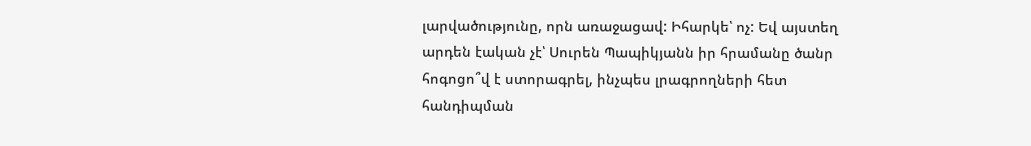լարվածությունը, որն առաջացավ: Իհարկե՝ ոչ: Եվ այստեղ արդեն էական չէ՝ Սուրեն Պապիկյանն իր հրամանը ծանր հոգոցո՞վ է ստորագրել, ինչպես լրագրողների հետ հանդիպման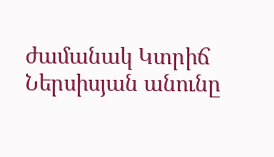ժամանակ Կտրիճ Ներսիսյան անունը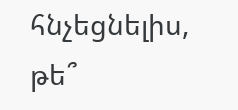հնչեցնելիս, թե՞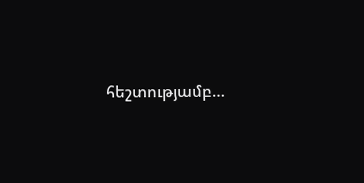հեշտությամբ…